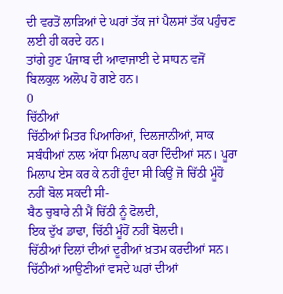ਦੀ ਵਰਤੋਂ ਲਾੜਿਆਂ ਦੇ ਘਰਾਂ ਤੱਕ ਜਾਂ ਪੈਲਸਾਂ ਤੱਕ ਪਹੁੰਚਣ ਲਈ ਹੀ ਕਰਦੇ ਹਨ।
ਤਾਂਗੇ ਹੁਣ ਪੰਜਾਬ ਦੀ ਆਵਾਜਾਈ ਦੇ ਸਾਧਨ ਵਜੋਂ ਬਿਲਕੁਲ ਅਲੋਪ ਹੋ ਗਏ ਹਨ।
0
ਚਿੱਠੀਆਂ
ਚਿੱਠੀਆਂ ਮਿਤਰ ਪਿਆਰਿਆਂ, ਦਿਲਜਾਨੀਆਂ, ਸਾਕ ਸਬੰਧੀਆਂ ਨਾਲ ਅੱਧਾ ਮਿਲਾਪ ਕਰਾ ਦਿੰਦੀਆਂ ਸਨ। ਪੂਰਾ ਮਿਲਾਪ ਏਸ ਕਰ ਕੇ ਨਹੀਂ ਹੁੰਦਾ ਸੀ ਕਿਉਂ ਜੋ ਚਿੱਠੀ ਮੂੰਹੋਂ ਨਹੀਂ ਬੋਲ ਸਕਦੀ ਸੀ-
ਬੈਠ ਚੁਬਾਰੇ ਨੀ ਮੈਂ ਚਿੱਠੀ ਨੂੰ ਫੋਲਦੀ,
ਇਕ ਦੁੱਖ ਡਾਢਾ, ਚਿੱਠੀ ਮੂੰਹੋਂ ਨਹੀਂ ਬੋਲਦੀ।
ਚਿੱਠੀਆਂ ਦਿਲਾਂ ਦੀਆਂ ਦੂਰੀਆਂ ਖ਼ਤਮ ਕਰਦੀਆਂ ਸਨ। ਚਿੱਠੀਆਂ ਆਉਣੀਆਂ ਵਸਦੇ ਘਰਾਂ ਦੀਆਂ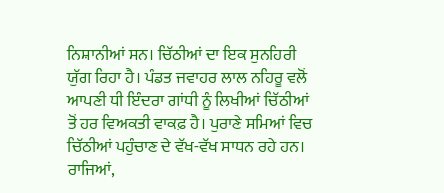ਨਿਸ਼ਾਨੀਆਂ ਸਨ। ਚਿੱਠੀਆਂ ਦਾ ਇਕ ਸੁਨਹਿਰੀ ਯੁੱਗ ਰਿਹਾ ਹੈ। ਪੰਡਤ ਜਵਾਹਰ ਲਾਲ ਨਹਿਰੂ ਵਲੋਂ ਆਪਣੀ ਧੀ ਇੰਦਰਾ ਗਾਂਧੀ ਨੂੰ ਲਿਖੀਆਂ ਚਿੱਠੀਆਂ ਤੋਂ ਹਰ ਵਿਅਕਤੀ ਵਾਕਫ਼ ਹੈ। ਪੁਰਾਣੇ ਸਮਿਆਂ ਵਿਚ ਚਿੱਠੀਆਂ ਪਹੁੰਚਾਣ ਦੇ ਵੱਖ-ਵੱਖ ਸਾਧਨ ਰਹੇ ਹਨ। ਰਾਜਿਆਂ,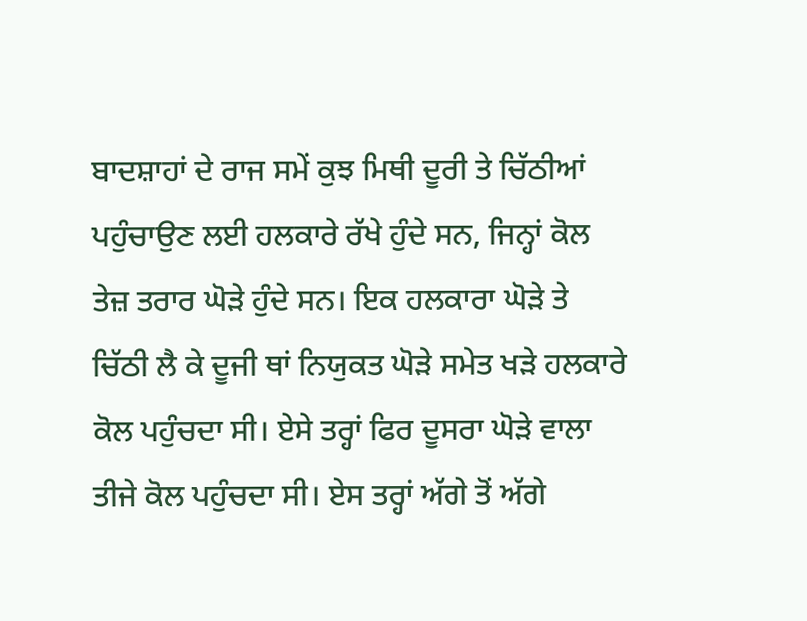ਬਾਦਸ਼ਾਹਾਂ ਦੇ ਰਾਜ ਸਮੇਂ ਕੁਝ ਮਿਥੀ ਦੂਰੀ ਤੇ ਚਿੱਠੀਆਂ ਪਹੁੰਚਾਉਣ ਲਈ ਹਲਕਾਰੇ ਰੱਖੇ ਹੁੰਦੇ ਸਨ, ਜਿਨ੍ਹਾਂ ਕੋਲ ਤੇਜ਼ ਤਰਾਰ ਘੋੜੇ ਹੁੰਦੇ ਸਨ। ਇਕ ਹਲਕਾਰਾ ਘੋੜੇ ਤੇ ਚਿੱਠੀ ਲੈ ਕੇ ਦੂਜੀ ਥਾਂ ਨਿਯੁਕਤ ਘੋੜੇ ਸਮੇਤ ਖੜੇ ਹਲਕਾਰੇ ਕੋਲ ਪਹੁੰਚਦਾ ਸੀ। ਏਸੇ ਤਰ੍ਹਾਂ ਫਿਰ ਦੂਸਰਾ ਘੋੜੇ ਵਾਲਾ ਤੀਜੇ ਕੋਲ ਪਹੁੰਚਦਾ ਸੀ। ਏਸ ਤਰ੍ਹਾਂ ਅੱਗੇ ਤੋਂ ਅੱਗੇ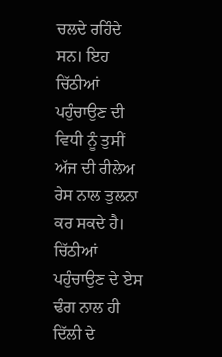ਚਲਦੇ ਰਹਿੰਦੇ ਸਨ। ਇਹ ਚਿੱਠੀਆਂ ਪਹੁੰਚਾਉਣ ਦੀ ਵਿਧੀ ਨੂੰ ਤੁਸੀਂ ਅੱਜ ਦੀ ਰੀਲੇਅ ਰੇਸ ਨਾਲ ਤੁਲਨਾ ਕਰ ਸਕਦੇ ਹੈ। ਚਿੱਠੀਆਂ ਪਹੁੰਚਾਉਣ ਦੇ ਏਸ ਢੰਗ ਨਾਲ ਹੀ ਦਿੱਲੀ ਦੇ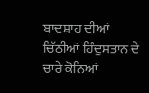ਬਾਦਸ਼ਾਹ ਦੀਆਂ ਚਿੱਠੀਆਂ ਹਿੰਦੁਸਤਾਨ ਦੇ ਚਾਰੇ ਕੋਨਿਆਂ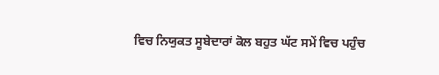ਵਿਚ ਨਿਯੁਕਤ ਸੂਬੇਦਾਰਾਂ ਕੋਲ ਬਹੁਤ ਘੱਟ ਸਮੇਂ ਵਿਚ ਪਹੁੰਚ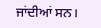ਜਾਂਦੀਆਂ ਸਨ।